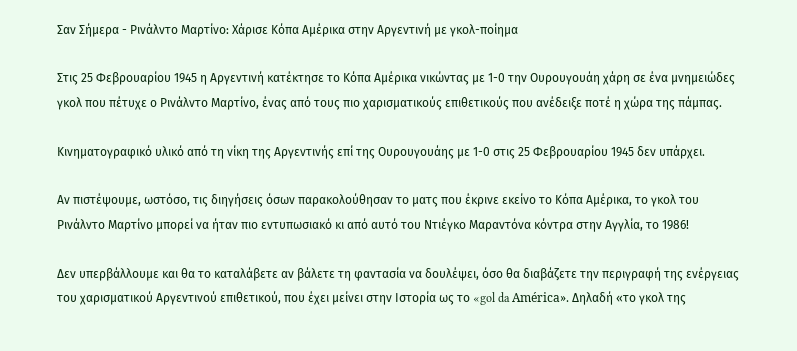Σαν Σήμερα - Ρινάλντο Μαρτίνο: Χάρισε Κόπα Αμέρικα στην Αργεντινή με γκολ-ποίημα

Στις 25 Φεβρουαρίου 1945 η Αργεντινή κατέκτησε το Κόπα Αμέρικα νικώντας με 1-0 την Ουρουγουάη χάρη σε ένα μνημειώδες γκολ που πέτυχε ο Ρινάλντο Μαρτίνο, ένας από τους πιο χαρισματικούς επιθετικούς που ανέδειξε ποτέ η χώρα της πάμπας.

Κινηματογραφικό υλικό από τη νίκη της Αργεντινής επί της Ουρουγουάης με 1-0 στις 25 Φεβρουαρίου 1945 δεν υπάρχει.

Αν πιστέψουμε, ωστόσο, τις διηγήσεις όσων παρακολούθησαν το ματς που έκρινε εκείνο το Κόπα Αμέρικα, το γκολ του Ρινάλντο Μαρτίνο μπορεί να ήταν πιο εντυπωσιακό κι από αυτό του Ντιέγκο Μαραντόνα κόντρα στην Αγγλία, το 1986!

Δεν υπερβάλλουμε και θα το καταλάβετε αν βάλετε τη φαντασία να δουλέψει, όσο θα διαβάζετε την περιγραφή της ενέργειας του χαρισματικού Αργεντινού επιθετικού, που έχει μείνει στην Ιστορία ως το «gol da América». Δηλαδή «το γκολ της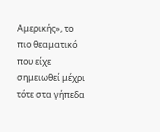Αμερικής», το πιο θεαματικό που είχε σημειωθεί μέχρι τότε στα γήπεδα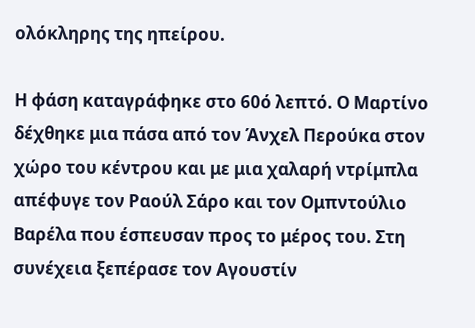ολόκληρης της ηπείρου.

Η φάση καταγράφηκε στο 60ό λεπτό. Ο Μαρτίνο δέχθηκε μια πάσα από τον Άνχελ Περούκα στον χώρο του κέντρου και με μια χαλαρή ντρίμπλα απέφυγε τον Ραούλ Σάρο και τον Ομπντούλιο Βαρέλα που έσπευσαν προς το μέρος του. Στη συνέχεια ξεπέρασε τον Αγουστίν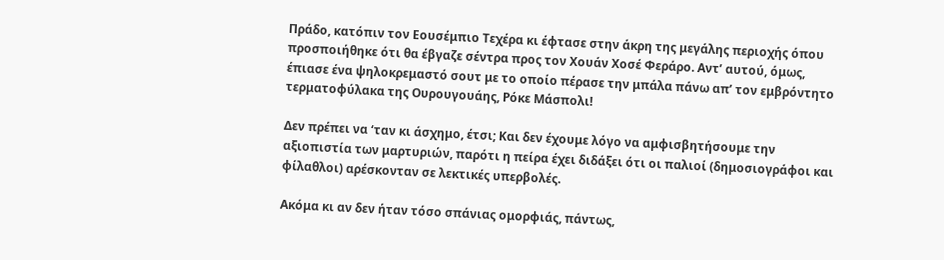Πράδο, κατόπιν τον Εουσέμπιο Τεχέρα κι έφτασε στην άκρη της μεγάλης περιοχής όπου προσποιήθηκε ότι θα έβγαζε σέντρα προς τον Χουάν Χοσέ Φεράρο. Αντ’ αυτού, όμως, έπιασε ένα ψηλοκρεμαστό σουτ με το οποίο πέρασε την μπάλα πάνω απ’ τον εμβρόντητο τερματοφύλακα της Ουρουγουάης, Ρόκε Μάσπολι!

Δεν πρέπει να ‘ταν κι άσχημο, έτσι; Και δεν έχουμε λόγο να αμφισβητήσουμε την αξιοπιστία των μαρτυριών, παρότι η πείρα έχει διδάξει ότι οι παλιοί (δημοσιογράφοι και φίλαθλοι) αρέσκονταν σε λεκτικές υπερβολές.

Ακόμα κι αν δεν ήταν τόσο σπάνιας ομορφιάς, πάντως,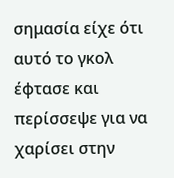σημασία είχε ότι αυτό το γκολ έφτασε και περίσσεψε για να χαρίσει στην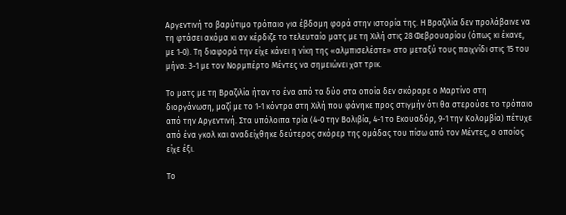Αργεντινή το βαρύτιμο τρόπαιο για έβδομη φορά στην ιστορία της. Η Βραζιλία δεν προλάβαινε να τη φτάσει ακόμα κι αν κέρδιζε το τελευταίο ματς με τη Χιλή στις 28 Φεβρουαρίου (όπως κι έκανε, με 1-0). Τη διαφορά την είχε κάνει η νίκη της «αλμπισελέστε» στο μεταξύ τους παιχνίδι στις 15 του μήνα: 3-1 με τον Νορμπέρτο Μέντες να σημειώνει χατ τρικ.

Το ματς με τη Βραζιλία ήταν το ένα από τα δύο στα οποία δεν σκόραρε ο Μαρτίνο στη διοργάνωση, μαζί με το 1-1 κόντρα στη Χιλή που φάνηκε προς στιγμήν ότι θα στερούσε το τρόπαιο από την Αργεντινή. Στα υπόλοιπα τρία (4-0 την Βολιβία, 4-1 το Εκουαδόρ, 9-1 την Κολομβία) πέτυχε από ένα γκολ και αναδείχθηκε δεύτερος σκόρερ της ομάδας του πίσω από τον Μέντες, ο οποίος είχε έξι.

Το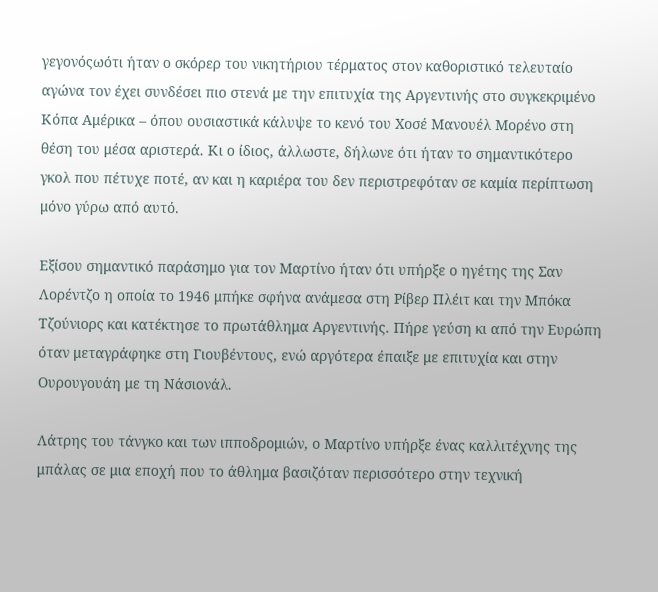γεγονόςωότι ήταν ο σκόρερ του νικητήριου τέρματος στον καθοριστικό τελευταίο αγώνα τον έχει συνδέσει πιο στενά με την επιτυχία της Αργεντινής στο συγκεκριμένο Κόπα Αμέρικα – όπου ουσιαστικά κάλυψε το κενό του Χοσέ Μανουέλ Μορένο στη θέση του μέσα αριστερά. Κι ο ίδιος, άλλωστε, δήλωνε ότι ήταν το σημαντικότερο γκολ που πέτυχε ποτέ, αν και η καριέρα του δεν περιστρεφόταν σε καμία περίπτωση μόνο γύρω από αυτό.

Εξίσου σημαντικό παράσημο για τον Μαρτίνο ήταν ότι υπήρξε ο ηγέτης της Σαν Λορέντζο η οποία το 1946 μπήκε σφήνα ανάμεσα στη Ρίβερ Πλέιτ και την Μπόκα Τζούνιορς και κατέκτησε το πρωτάθλημα Αργεντινής. Πήρε γεύση κι από την Ευρώπη όταν μεταγράφηκε στη Γιουβέντους, ενώ αργότερα έπαιξε με επιτυχία και στην Ουρουγουάη με τη Νάσιονάλ.

Λάτρης του τάνγκο και των ιπποδρομιών, ο Μαρτίνο υπήρξε ένας καλλιτέχνης της μπάλας σε μια εποχή που το άθλημα βασιζόταν περισσότερο στην τεχνική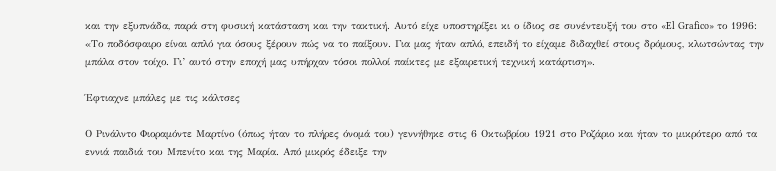και την εξυπνάδα, παρά στη φυσική κατάσταση και την τακτική. Αυτό είχε υποστηρίξει κι ο ίδιος σε συνέντευξή του στο «El Grafico» το 1996: «Το ποδόσφαιρο είναι απλό για όσους ξέρουν πώς να το παίξουν. Για μας ήταν απλό, επειδή το είχαμε διδαχθεί στους δρόμους, κλωτσώντας την μπάλα στον τοίχο. Γι’ αυτό στην εποχή μας υπήρχαν τόσοι πολλοί παίκτες με εξαιρετική τεχνική κατάρτιση».

Έφτιαχνε μπάλες με τις κάλτσες

Ο Ρινάλντο Φιοραμόντε Μαρτίνο (όπως ήταν το πλήρες όνομά του) γεννήθηκε στις 6 Οκτωβρίου 1921 στο Ροζάριο και ήταν το μικρότερο από τα εννιά παιδιά του Μπενίτο και της Μαρία. Από μικρός έδειξε την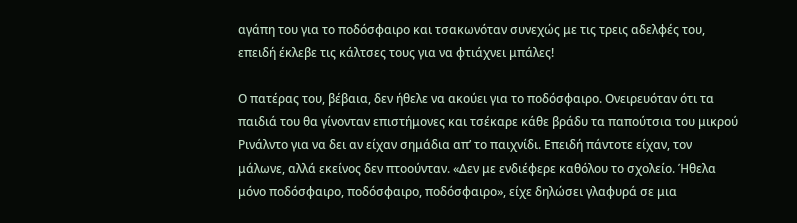αγάπη του για το ποδόσφαιρο και τσακωνόταν συνεχώς με τις τρεις αδελφές του, επειδή έκλεβε τις κάλτσες τους για να φτιάχνει μπάλες!

Ο πατέρας του, βέβαια, δεν ήθελε να ακούει για το ποδόσφαιρο. Ονειρευόταν ότι τα παιδιά του θα γίνονταν επιστήμονες και τσέκαρε κάθε βράδυ τα παπούτσια του μικρού Ρινάλντο για να δει αν είχαν σημάδια απ’ το παιχνίδι. Επειδή πάντοτε είχαν, τον μάλωνε, αλλά εκείνος δεν πτοούνταν. «Δεν με ενδιέφερε καθόλου το σχολείο. Ήθελα μόνο ποδόσφαιρο, ποδόσφαιρο, ποδόσφαιρο», είχε δηλώσει γλαφυρά σε μια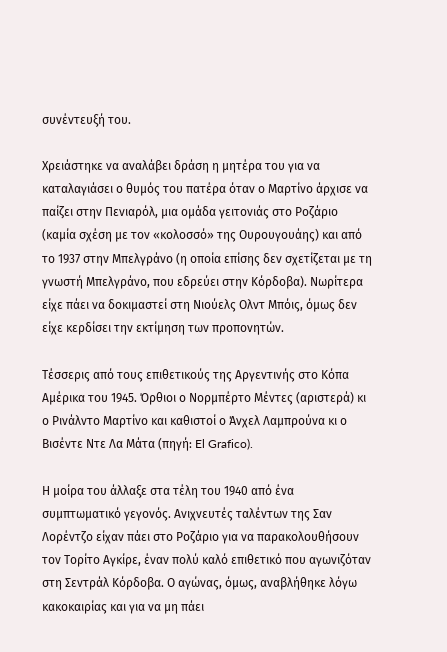συνέντευξή του.

Χρειάστηκε να αναλάβει δράση η μητέρα του για να καταλαγιάσει ο θυμός του πατέρα όταν ο Μαρτίνο άρχισε να παίζει στην Πενιαρόλ, μια ομάδα γειτονιάς στο Ροζάριο (καμία σχέση με τον «κολοσσό» της Ουρουγουάης) και από το 1937 στην Μπελγράνο (η οποία επίσης δεν σχετίζεται με τη γνωστή Μπελγράνο, που εδρεύει στην Κόρδοβα). Νωρίτερα είχε πάει να δοκιμαστεί στη Νιούελς Ολντ Μπόις, όμως δεν είχε κερδίσει την εκτίμηση των προπονητών.

Τέσσερις από τους επιθετικούς της Αργεντινής στο Κόπα Αμέρικα του 1945. Όρθιοι ο Νορμπέρτο Μέντες (αριστερά) κι ο Ρινάλντο Μαρτίνο και καθιστοί ο Άνχελ Λαμπρούνα κι ο Βισέντε Ντε Λα Μάτα (πηγή: El Grafico).

Η μοίρα του άλλαξε στα τέλη του 1940 από ένα συμπτωματικό γεγονός. Ανιχνευτές ταλέντων της Σαν Λορέντζο είχαν πάει στο Ροζάριο για να παρακολουθήσουν τον Τορίτο Αγκίρε, έναν πολύ καλό επιθετικό που αγωνιζόταν στη Σεντράλ Κόρδοβα. Ο αγώνας, όμως, αναβλήθηκε λόγω κακοκαιρίας και για να μη πάει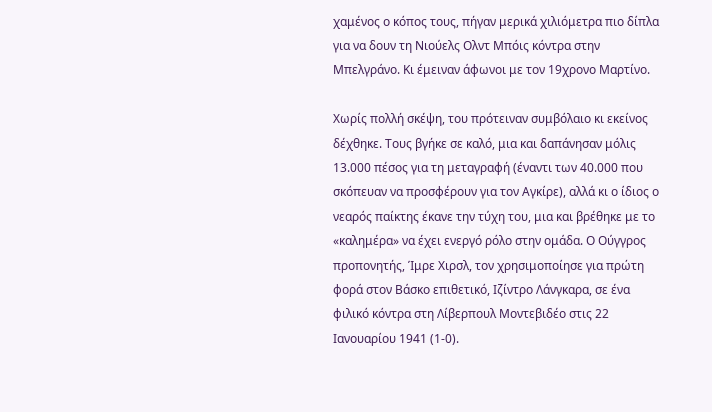χαμένος ο κόπος τους, πήγαν μερικά χιλιόμετρα πιο δίπλα για να δουν τη Νιούελς Ολντ Μπόις κόντρα στην Μπελγράνο. Κι έμειναν άφωνοι με τον 19χρονο Μαρτίνο.

Χωρίς πολλή σκέψη, του πρότειναν συμβόλαιο κι εκείνος δέχθηκε. Τους βγήκε σε καλό, μια και δαπάνησαν μόλις 13.000 πέσος για τη μεταγραφή (έναντι των 40.000 που σκόπευαν να προσφέρουν για τον Αγκίρε), αλλά κι ο ίδιος ο νεαρός παίκτης έκανε την τύχη του, μια και βρέθηκε με το «καλημέρα» να έχει ενεργό ρόλο στην ομάδα. Ο Ούγγρος προπονητής, Ίμρε Χιρσλ, τον χρησιμοποίησε για πρώτη φορά στον Βάσκο επιθετικό, Ιζίντρο Λάνγκαρα, σε ένα φιλικό κόντρα στη Λίβερπουλ Μοντεβιδέο στις 22 Ιανουαρίου 1941 (1-0).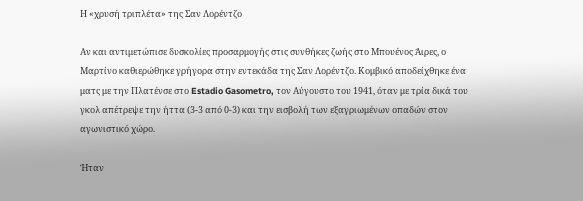Η «χρυσή τριπλέτα» της Σαν Λορέντζο

Αν και αντιμετώπισε δυσκολίες προσαρμογής στις συνθήκες ζωής στο Μπουένος Άιρες, ο Μαρτίνο καθιερώθηκε γρήγορα στην εντεκάδα της Σαν Λορέντζο. Κομβικό αποδείχθηκε ένα ματς με την Πλατένσε στο Estadio Gasometro, τον Αύγουστο του 1941, όταν με τρία δικά του γκολ απέτρεψε την ήττα (3-3 από 0-3) και την εισβολή των εξαγριωμένων οπαδών στον αγωνιστικό χώρο.

Ήταν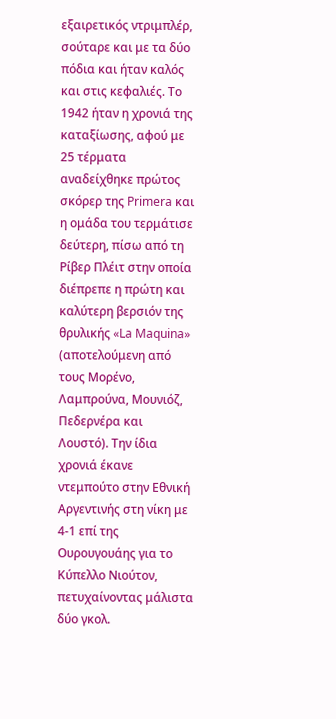εξαιρετικός ντριμπλέρ, σούταρε και με τα δύο πόδια και ήταν καλός και στις κεφαλιές. Το 1942 ήταν η χρονιά της καταξίωσης, αφού με 25 τέρματα αναδείχθηκε πρώτος σκόρερ της Primera και η ομάδα του τερμάτισε δεύτερη, πίσω από τη Ρίβερ Πλέιτ στην οποία διέπρεπε η πρώτη και καλύτερη βερσιόν της θρυλικής «La Maquina» (αποτελούμενη από τους Μορένο, Λαμπρούνα, Μουνιόζ, Πεδερνέρα και Λουστό). Την ίδια χρονιά έκανε ντεμπούτο στην Εθνική Αργεντινής στη νίκη με 4-1 επί της Ουρουγουάης για το Κύπελλο Νιούτον, πετυχαίνοντας μάλιστα δύο γκολ.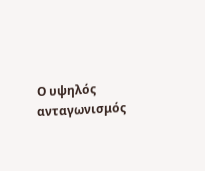Ο υψηλός ανταγωνισμός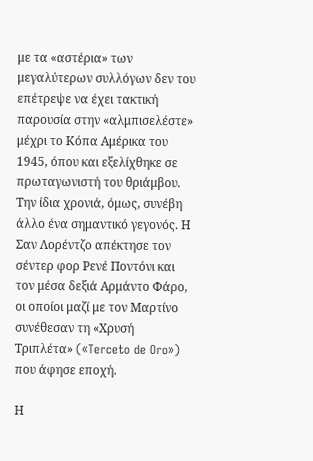με τα «αστέρια» των μεγαλύτερων συλλόγων δεν του επέτρεψε να έχει τακτική παρουσία στην «αλμπισελέστε» μέχρι το Κόπα Αμέρικα του 1945, όπου και εξελίχθηκε σε πρωταγωνιστή του θριάμβου. Την ίδια χρονιά, όμως, συνέβη άλλο ένα σημαντικό γεγονός. Η Σαν Λορέντζο απέκτησε τον σέντερ φορ Ρενέ Ποντόνι και τον μέσα δεξιά Αρμάντο Φάρο, οι οποίοι μαζί με τον Μαρτίνο συνέθεσαν τη «Χρυσή Τριπλέτα» («Terceto de Oro») που άφησε εποχή.

Η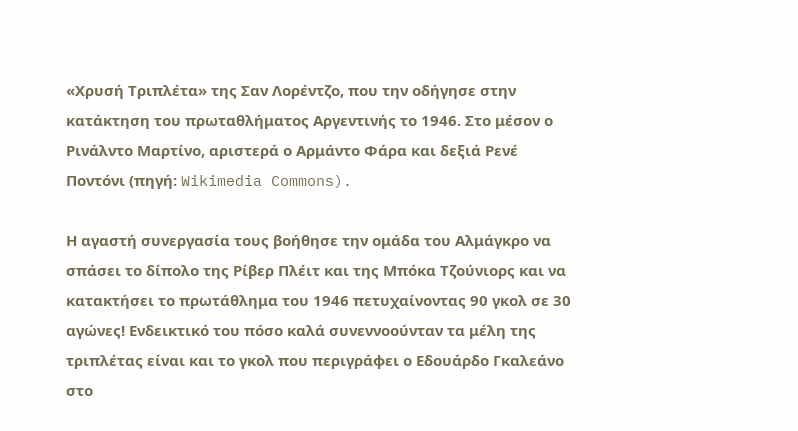«Χρυσή Τριπλέτα» της Σαν Λορέντζο, που την οδήγησε στην κατάκτηση του πρωταθλήματος Αργεντινής το 1946. Στο μέσον ο Ρινάλντο Μαρτίνο, αριστερά ο Αρμάντο Φάρα και δεξιά Ρενέ Ποντόνι (πηγή: Wikimedia Commons).

Η αγαστή συνεργασία τους βοήθησε την ομάδα του Αλμάγκρο να σπάσει το δίπολο της Ρίβερ Πλέιτ και της Μπόκα Τζούνιορς και να κατακτήσει το πρωτάθλημα του 1946 πετυχαίνοντας 90 γκολ σε 30 αγώνες! Ενδεικτικό του πόσο καλά συνεννοούνταν τα μέλη της τριπλέτας είναι και το γκολ που περιγράφει ο Εδουάρδο Γκαλεάνο στο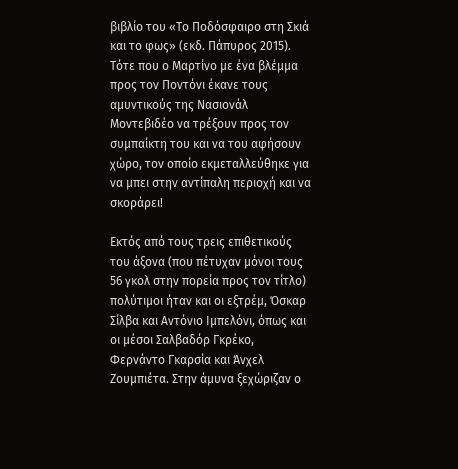βιβλίο του «Το Ποδόσφαιρο στη Σκιά και το φως» (εκδ. Πάπυρος 2015). Τότε που ο Μαρτίνο με ένα βλέμμα προς τον Ποντόνι έκανε τους αμυντικούς της Νασιονάλ Μοντεβιδέο να τρέξουν προς τον συμπαίκτη του και να του αφήσουν χώρο, τον οποίο εκμεταλλεύθηκε για να μπει στην αντίπαλη περιοχή και να σκοράρει!

Εκτός από τους τρεις επιθετικούς του άξονα (που πέτυχαν μόνοι τους 56 γκολ στην πορεία προς τον τίτλο) πολύτιμοι ήταν και οι εξτρέμ, Όσκαρ Σίλβα και Αντόνιο Ιμπελόνι, όπως και οι μέσοι Σαλβαδόρ Γκρέκο, Φερνάντο Γκαρσία και Άνχελ Ζουμπιέτα. Στην άμυνα ξεχώριζαν ο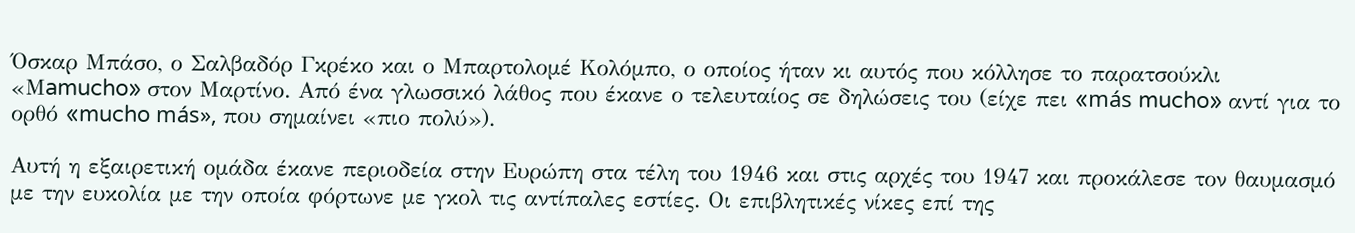Όσκαρ Μπάσο, ο Σαλβαδόρ Γκρέκο και ο Μπαρτολομέ Κολόμπο, ο οποίος ήταν κι αυτός που κόλλησε το παρατσούκλι «Μamucho» στον Μαρτίνο. Από ένα γλωσσικό λάθος που έκανε ο τελευταίος σε δηλώσεις του (είχε πει «más mucho» αντί για το ορθό «mucho más», που σημαίνει «πιο πολύ»).

Αυτή η εξαιρετική ομάδα έκανε περιοδεία στην Ευρώπη στα τέλη του 1946 και στις αρχές του 1947 και προκάλεσε τον θαυμασμό με την ευκολία με την οποία φόρτωνε με γκολ τις αντίπαλες εστίες. Οι επιβλητικές νίκες επί της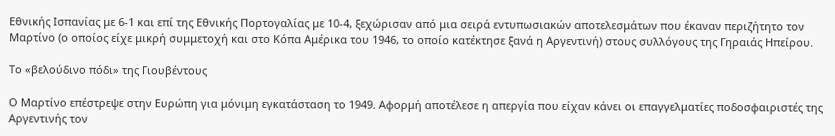Εθνικής Ισπανίας με 6-1 και επί της Εθνικής Πορτογαλίας με 10-4, ξεχώρισαν από μια σειρά εντυπωσιακών αποτελεσμάτων που έκαναν περιζήτητο τον Μαρτίνο (ο οποίος είχε μικρή συμμετοχή και στο Κόπα Αμέρικα του 1946, το οποίο κατέκτησε ξανά η Αργεντινή) στους συλλόγους της Γηραιάς Ηπείρου.

Το «βελούδινο πόδι» της Γιουβέντους

Ο Μαρτίνο επέστρεψε στην Ευρώπη για μόνιμη εγκατάσταση το 1949. Αφορμή αποτέλεσε η απεργία που είχαν κάνει οι επαγγελματίες ποδοσφαιριστές της Αργεντινής τον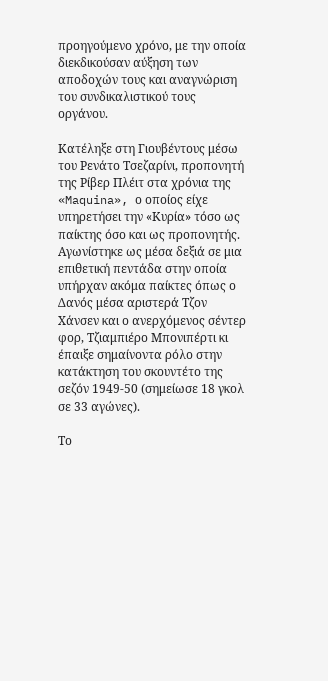προηγούμενο χρόνο, με την οποία διεκδικούσαν αύξηση των αποδοχών τους και αναγνώριση του συνδικαλιστικού τους οργάνου.

Κατέληξε στη Γιουβέντους μέσω του Ρενάτο Τσεζαρίνι, προπονητή της Ρίβερ Πλέιτ στα χρόνια της «Maquina», ο οποίος είχε υπηρετήσει την «Κυρία» τόσο ως παίκτης όσο και ως προπονητής. Αγωνίστηκε ως μέσα δεξιά σε μια επιθετική πεντάδα στην οποία υπήρχαν ακόμα παίκτες όπως ο Δανός μέσα αριστερά Τζον Χάνσεν και ο ανερχόμενος σέντερ φορ, Τζιαμπιέρο Μπονιπέρτι κι έπαιξε σημαίνοντα ρόλο στην κατάκτηση του σκουντέτο της σεζόν 1949-50 (σημείωσε 18 γκολ σε 33 αγώνες).

Το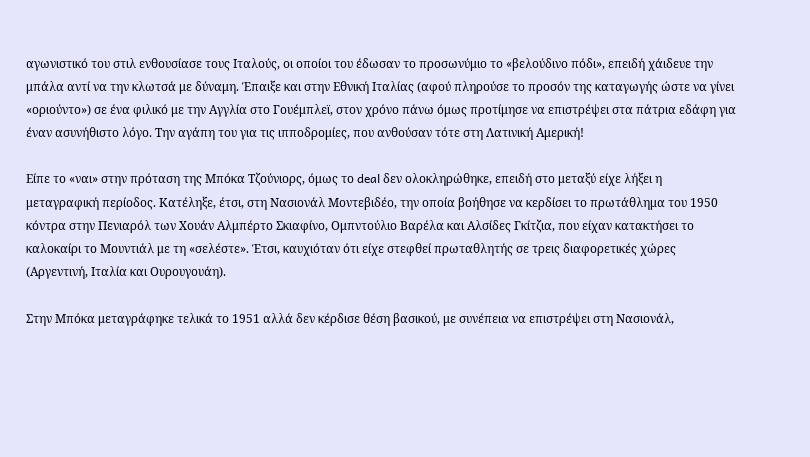αγωνιστικό του στιλ ενθουσίασε τους Ιταλούς, οι οποίοι του έδωσαν το προσωνύμιο το «βελούδινο πόδι», επειδή χάιδευε την μπάλα αντί να την κλωτσά με δύναμη. Έπαιξε και στην Εθνική Ιταλίας (αφού πληρούσε το προσόν της καταγωγής ώστε να γίνει «οριούντο») σε ένα φιλικό με την Αγγλία στο Γουέμπλεϊ, στον χρόνο πάνω όμως προτίμησε να επιστρέψει στα πάτρια εδάφη για έναν ασυνήθιστο λόγο. Την αγάπη του για τις ιπποδρομίες, που ανθούσαν τότε στη Λατινική Αμερική!

Είπε το «ναι» στην πρόταση της Μπόκα Τζούνιορς, όμως το deal δεν ολοκληρώθηκε, επειδή στο μεταξύ είχε λήξει η μεταγραφική περίοδος. Κατέληξε, έτσι, στη Νασιονάλ Μοντεβιδέο, την οποία βοήθησε να κερδίσει το πρωτάθλημα του 1950 κόντρα στην Πενιαρόλ των Χουάν Αλμπέρτο Σκιαφίνο, Ομπντούλιο Βαρέλα και Αλσίδες Γκίτζια, που είχαν κατακτήσει το καλοκαίρι το Μουντιάλ με τη «σελέστε». Έτσι, καυχιόταν ότι είχε στεφθεί πρωταθλητής σε τρεις διαφορετικές χώρες (Αργεντινή, Ιταλία και Ουρουγουάη).

Στην Μπόκα μεταγράφηκε τελικά το 1951 αλλά δεν κέρδισε θέση βασικού, με συνέπεια να επιστρέψει στη Νασιονάλ,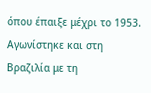όπου έπαιξε μέχρι το 1953. Αγωνίστηκε και στη Βραζιλία με τη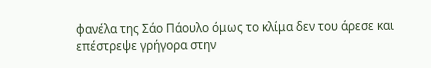φανέλα της Σάο Πάουλο όμως το κλίμα δεν του άρεσε και επέστρεψε γρήγορα στην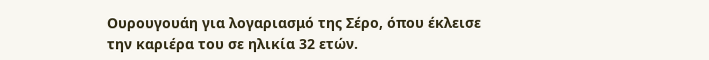Ουρουγουάη για λογαριασμό της Σέρο, όπου έκλεισε την καριέρα του σε ηλικία 32 ετών.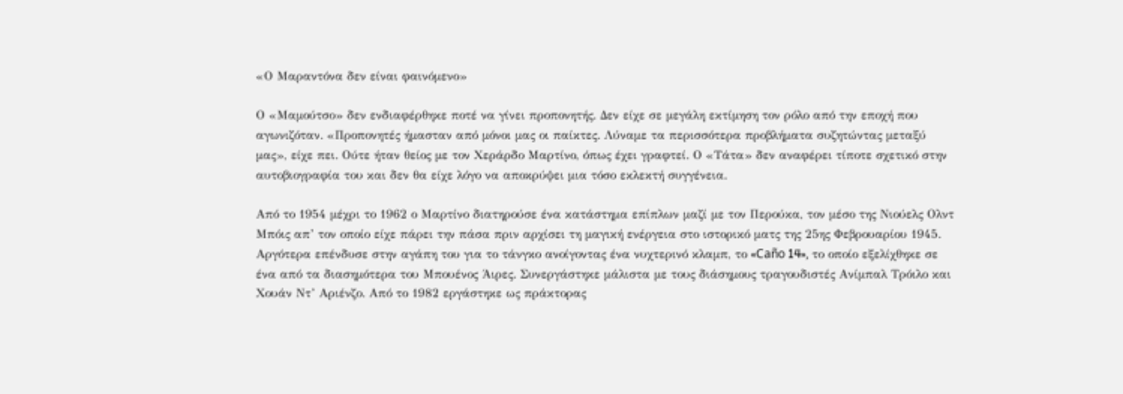«Ο Μαραντόνα δεν είναι φαινόμενο»

Ο «Μαμούτσο» δεν ενδιαφέρθηκε ποτέ να γίνει προπονητής. Δεν είχε σε μεγάλη εκτίμηση τον ρόλο από την εποχή που αγωνιζόταν. «Προπονητές ήμασταν από μόνοι μας οι παίκτες. Λύναμε τα περισσότερα προβλήματα συζητώντας μεταξύ μας», είχε πει. Ούτε ήταν θείος με τον Χεράρδο Μαρτίνο, όπως έχει γραφτεί. Ο «Τάτα» δεν αναφέρει τίποτε σχετικό στην αυτοβιογραφία του και δεν θα είχε λόγο να αποκρύψει μια τόσο εκλεκτή συγγένεια.

Από το 1954 μέχρι το 1962 ο Μαρτίνο διατηρούσε ένα κατάστημα επίπλων μαζί με τον Περούκα, τον μέσο της Νιούελς Ολντ Μπόις απ’ τον οποίο είχε πάρει την πάσα πριν αρχίσει τη μαγική ενέργεια στο ιστορικό ματς της 25ης Φεβρουαρίου 1945. Αργότερα επένδυσε στην αγάπη του για το τάνγκο ανοίγοντας ένα νυχτερινό κλαμπ, το «Caño 14», το οποίο εξελίχθηκε σε ένα από τα διασημότερα του Μπουένος Άιρες. Συνεργάστηκε μάλιστα με τους διάσημους τραγουδιστές Ανίμπαλ Τρόιλο και Χουάν Ντ’ Αριένζο. Από το 1982 εργάστηκε ως πράκτορας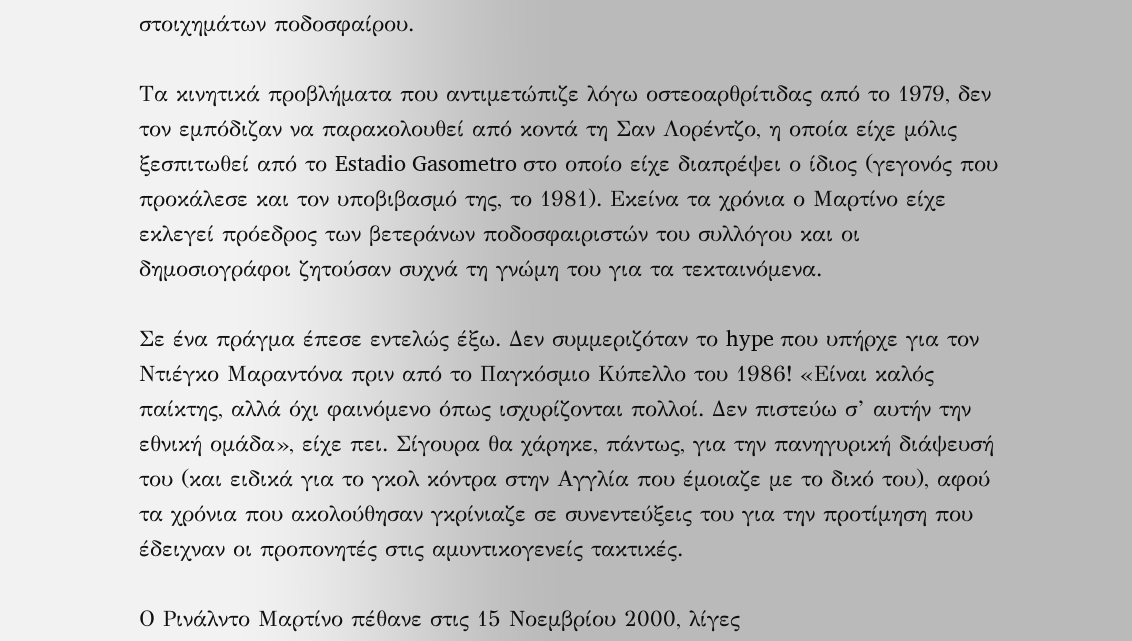στοιχημάτων ποδοσφαίρου.

Τα κινητικά προβλήματα που αντιμετώπιζε λόγω οστεοαρθρίτιδας από το 1979, δεν τον εμπόδιζαν να παρακολουθεί από κοντά τη Σαν Λορέντζο, η οποία είχε μόλις ξεσπιτωθεί από το Estadio Gasometro στο οποίο είχε διαπρέψει ο ίδιος (γεγονός που προκάλεσε και τον υποβιβασμό της, το 1981). Εκείνα τα χρόνια ο Μαρτίνο είχε εκλεγεί πρόεδρος των βετεράνων ποδοσφαιριστών του συλλόγου και οι δημοσιογράφοι ζητούσαν συχνά τη γνώμη του για τα τεκταινόμενα.

Σε ένα πράγμα έπεσε εντελώς έξω. Δεν συμμεριζόταν το hype που υπήρχε για τον Ντιέγκο Μαραντόνα πριν από το Παγκόσμιο Κύπελλο του 1986! «Είναι καλός παίκτης, αλλά όχι φαινόμενο όπως ισχυρίζονται πολλοί. Δεν πιστεύω σ’ αυτήν την εθνική ομάδα», είχε πει. Σίγουρα θα χάρηκε, πάντως, για την πανηγυρική διάψευσή του (και ειδικά για το γκολ κόντρα στην Αγγλία που έμοιαζε με το δικό του), αφού τα χρόνια που ακολούθησαν γκρίνιαζε σε συνεντεύξεις του για την προτίμηση που έδειχναν οι προπονητές στις αμυντικογενείς τακτικές.

Ο Ρινάλντο Μαρτίνο πέθανε στις 15 Νοεμβρίου 2000, λίγες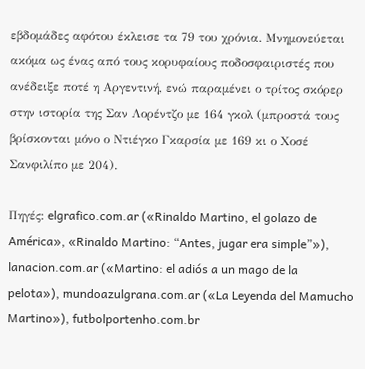εβδομάδες αφότου έκλεισε τα 79 του χρόνια. Μνημονεύεται ακόμα ως ένας από τους κορυφαίους ποδοσφαιριστές που ανέδειξε ποτέ η Αργεντινή, ενώ παραμένει ο τρίτος σκόρερ στην ιστορία της Σαν Λορέντζο με 164 γκολ (μπροστά τους βρίσκονται μόνο ο Ντιέγκο Γκαρσία με 169 κι ο Χοσέ Σανφιλίπο με 204).

Πηγές: elgrafico.com.ar («Rinaldo Martino, el golazo de América», «Rinaldo Martino: “Antes, jugar era simple”»), lanacion.com.ar («Martino: el adiós a un mago de la pelota»), mundoazulgrana.com.ar («La Leyenda del Mamucho Martino»), futbolportenho.com.br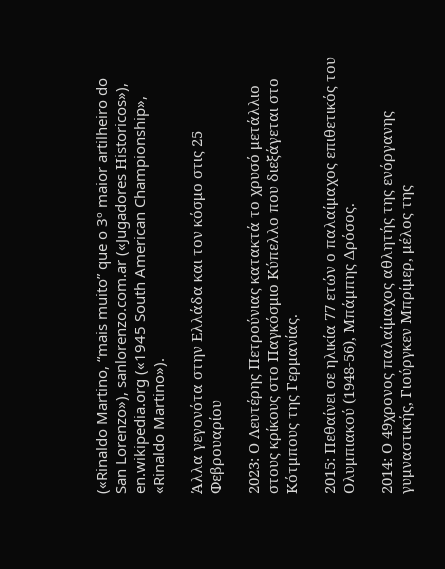(«Rinaldo Martino, “mais muito” que o 3º maior artilheiro do San Lorenzo»), sanlorenzo.com.ar («Jugadores Ηistoricos»), en.wikipedia.org («1945 South American Championship», «Rinaldo Martino»).

Άλλα γεγονότα στην Ελλάδα και τον κόσμο στις 25 Φεβρουαρίου

2023: Ο Λευτέρης Πετρούνιας κατακτά το χρυσό μετάλλιο στους κρίκους στο Παγκόσμιο Κύπελλο που διεξάγεται στο Κότμπους της Γερμανίας.

2015: Πεθαίνει σε ηλικία 77 ετών ο παλαίμαχος επιθετικός του Ολυμπιακού (1948-56), Μπάμπης Δρόσος.

2014: Ο 49χρονος παλαίμαχος αθλητής της ενόργανης γυμναστικής, Γιούργκεν Μπρίμερ, μέλος της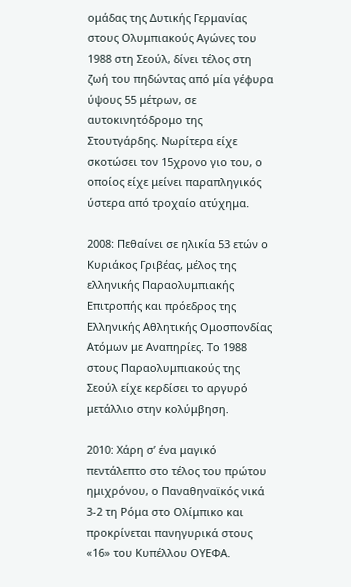ομάδας της Δυτικής Γερμανίας στους Ολυμπιακούς Αγώνες του 1988 στη Σεούλ, δίνει τέλος στη ζωή του πηδώντας από μία γέφυρα ύψους 55 μέτρων, σε αυτοκινητόδρομο της Στουτγάρδης. Νωρίτερα είχε σκοτώσει τον 15χρονο γιο του, ο οποίος είχε μείνει παραπληγικός ύστερα από τροχαίο ατύχημα.

2008: Πεθαίνει σε ηλικία 53 ετών ο Κυριάκος Γριβέας, μέλος της ελληνικής Παραολυμπιακής Επιτροπής και πρόεδρος της Ελληνικής Αθλητικής Ομοσπονδίας Ατόμων με Αναπηρίες. Το 1988 στους Παραολυμπιακούς της Σεούλ είχε κερδίσει το αργυρό μετάλλιο στην κολύμβηση.

2010: Χάρη σ’ ένα μαγικό πεντάλεπτο στο τέλος του πρώτου ημιχρόνου, ο Παναθηναϊκός νικά 3-2 τη Ρόμα στο Ολίμπικο και προκρίνεται πανηγυρικά στους «16» του Κυπέλλου ΟΥΕΦΑ.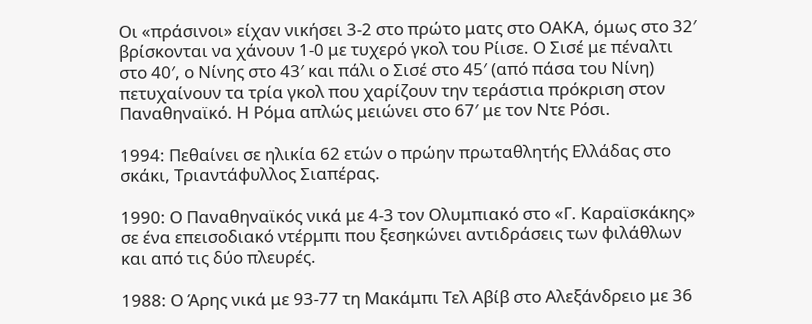Οι «πράσινοι» είχαν νικήσει 3-2 στο πρώτο ματς στο ΟΑΚΑ, όμως στο 32′ βρίσκονται να χάνουν 1-0 με τυχερό γκολ του Ρίισε. Ο Σισέ με πέναλτι στο 40′, ο Νίνης στο 43′ και πάλι ο Σισέ στο 45′ (από πάσα του Νίνη) πετυχαίνουν τα τρία γκολ που χαρίζουν την τεράστια πρόκριση στον Παναθηναϊκό. Η Ρόμα απλώς μειώνει στο 67′ με τον Ντε Ρόσι.

1994: Πεθαίνει σε ηλικία 62 ετών ο πρώην πρωταθλητής Ελλάδας στο σκάκι, Τριαντάφυλλος Σιαπέρας.

1990: Ο Παναθηναϊκός νικά με 4-3 τον Ολυμπιακό στο «Γ. Καραϊσκάκης» σε ένα επεισοδιακό ντέρμπι που ξεσηκώνει αντιδράσεις των φιλάθλων και από τις δύο πλευρές.

1988: Ο Άρης νικά με 93-77 τη Μακάμπι Τελ Αβίβ στο Αλεξάνδρειο με 36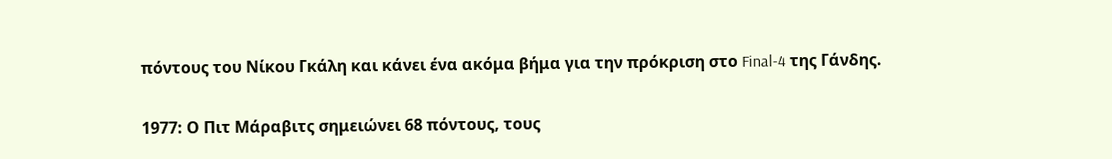πόντους του Νίκου Γκάλη και κάνει ένα ακόμα βήμα για την πρόκριση στο Final-4 της Γάνδης.

1977: Ο Πιτ Μάραβιτς σημειώνει 68 πόντους, τους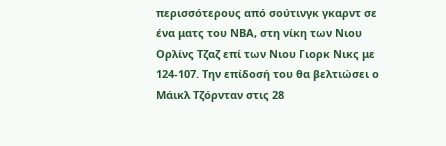περισσότερους από σούτινγκ γκαρντ σε ένα ματς του ΝΒΑ, στη νίκη των Νιου Ορλίνς Τζαζ επί των Νιου Γιορκ Νικς με 124-107. Την επίδοσή του θα βελτιώσει ο Μάικλ Τζόρνταν στις 28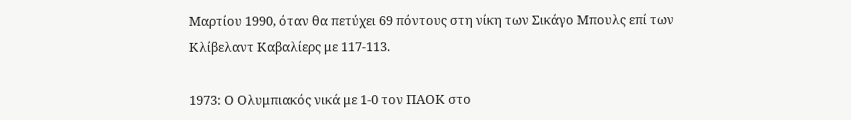Μαρτίου 1990, όταν θα πετύχει 69 πόντους στη νίκη των Σικάγο Μπουλς επί των Κλίβελαντ Καβαλίερς με 117-113.

1973: Ο Ολυμπιακός νικά με 1-0 τον ΠΑΟΚ στο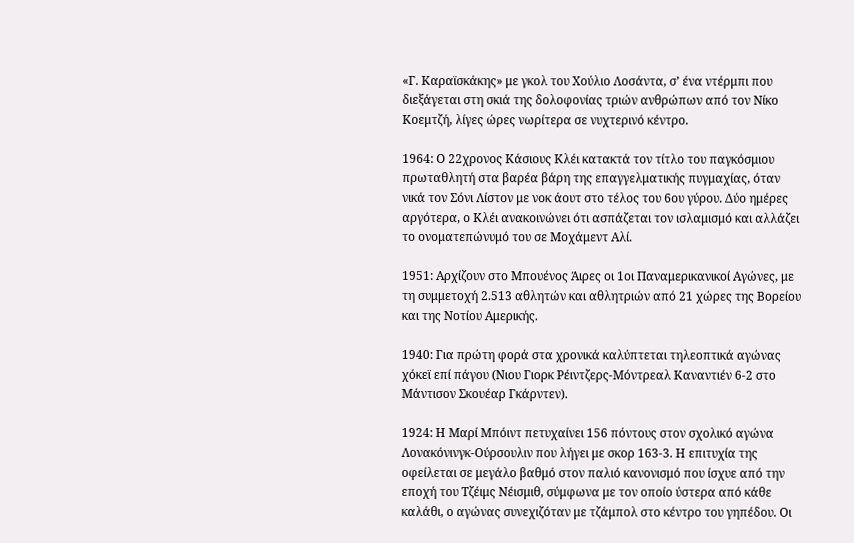«Γ. Καραϊσκάκης» με γκολ του Χούλιο Λοσάντα, σ’ ένα ντέρμπι που διεξάγεται στη σκιά της δολοφονίας τριών ανθρώπων από τον Νίκο Κοεμτζή, λίγες ώρες νωρίτερα σε νυχτερινό κέντρο.

1964: Ο 22χρονος Κάσιους Κλέι κατακτά τον τίτλο του παγκόσμιου πρωταθλητή στα βαρέα βάρη της επαγγελματικής πυγμαχίας, όταν νικά τον Σόνι Λίστον με νοκ άουτ στο τέλος του 6ου γύρου. Δύο ημέρες αργότερα, ο Κλέι ανακοινώνει ότι ασπάζεται τον ισλαμισμό και αλλάζει το ονοματεπώνυμό του σε Μοχάμεντ Αλί.

1951: Αρχίζουν στο Μπουένος Άιρες οι 1οι Παναμερικανικοί Αγώνες, με τη συμμετοχή 2.513 αθλητών και αθλητριών από 21 χώρες της Βορείου και της Νοτίου Αμερικής.

1940: Για πρώτη φορά στα χρονικά καλύπτεται τηλεοπτικά αγώνας χόκεϊ επί πάγου (Νιου Γιορκ Ρέιντζερς-Μόντρεαλ Καναντιέν 6-2 στο Μάντισον Σκουέαρ Γκάρντεν).

1924: Η Μαρί Μπόιντ πετυχαίνει 156 πόντους στον σχολικό αγώνα Λονακόνινγκ-Ούρσουλιν που λήγει με σκορ 163-3. Η επιτυχία της οφείλεται σε μεγάλο βαθμό στον παλιό κανονισμό που ίσχυε από την εποχή του Τζέιμς Νέισμιθ, σύμφωνα με τον οποίο ύστερα από κάθε καλάθι, ο αγώνας συνεχιζόταν με τζάμπολ στο κέντρο του γηπέδου. Οι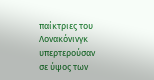παίκτριες του Λονακόνινγκ υπερτερούσαν σε ύψος των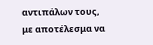αντιπάλων τους, με αποτέλεσμα να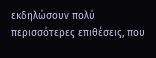εκδηλώσουν πολύ περισσότερες επιθέσεις, που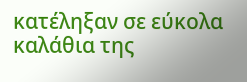κατέληξαν σε εύκολα καλάθια της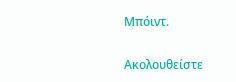Μπόιντ.

Ακολουθείστε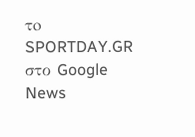τo SPORTDAY.GR στο Google News